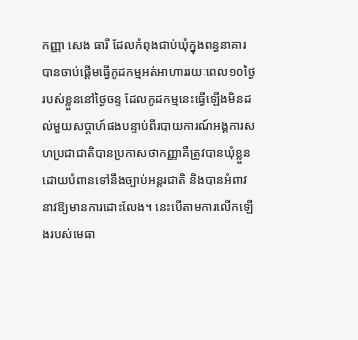កញ្ញា សេង ធារី ដែលកំពុងជាប់ឃុំក្នុងពន្ធនាគារ បានចាប់ផ្ដើមធ្វើកូដកម្មអត់អាហាររយៈពេល១០ថ្ងៃរបស់ខ្លួននៅថ្ងៃចន្ទ ដែលកូដកម្មនេះធ្វើឡើងមិនដល់មួយសប្ដាហ៍ផងបន្ទាប់ពីរបាយការណ៍អង្គការសហប្រជាជាតិបានប្រកាសថាកញ្ញាគឺត្រូវបានឃុំខ្លួនដោយបំពានទៅនឹងច្បាប់អន្តរជាតិ និងបានអំពាវនាវឱ្យមានការដោះលែង។ នេះបើតាមការលើកឡើងរបស់មេធា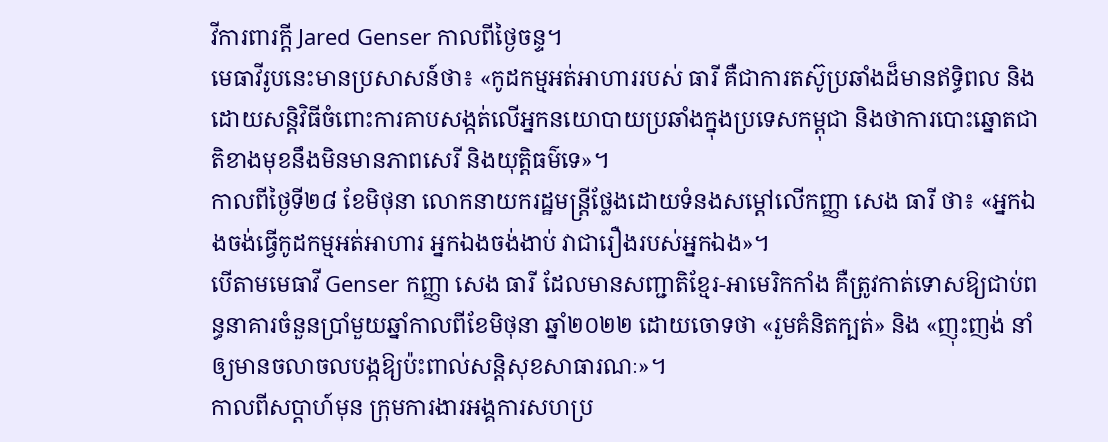វីការពារក្ដី Jared Genser កាលពីថ្ងៃចន្ទ។
មេធាវីរូបនេះមានប្រសាសន៍ថា៖ «កូដកម្មអត់អាហាររបស់ ធារី គឺជាការតស៊ូប្រឆាំងដ៏មានឥទ្ធិពល និងដោយសន្តិវិធីចំពោះការគាបសង្កត់លើអ្នកនយោបាយប្រឆាំងក្នុងប្រទេសកម្ពុជា និងថាការបោះឆ្នោតជាតិខាងមុខនឹងមិនមានភាពសេរី និងយុត្តិធម៌ទេ»។
កាលពីថ្ងៃទី២៨ ខែមិថុនា លោកនាយករដ្ឋមន្ត្រីថ្លែងដោយទំនងសម្ដៅលើកញ្ញា សេង ធារី ថា៖ «អ្នកឯងចង់ធ្វើកូដកម្មអត់អាហារ អ្នកឯងចង់ងាប់ វាជារឿងរបស់អ្នកឯង»។
បើតាមមេធាវី Genser កញ្ញា សេង ធារី ដែលមានសញ្ជាតិខ្មែរ-អាមេរិកកាំង គឺត្រូវកាត់ទោសឱ្យជាប់ពន្ធនាគារចំនួនប្រាំមួយឆ្នាំកាលពីខែមិថុនា ឆ្នាំ២០២២ ដោយចោទថា «រួមគំនិតក្បត់» និង «ញុះញង់ នាំឲ្យមានចលាចលបង្កឱ្យប៉ះពាល់សន្តិសុខសាធារណៈ»។
កាលពីសប្ដាហ៍មុន ក្រុមការងារអង្គការសហប្រ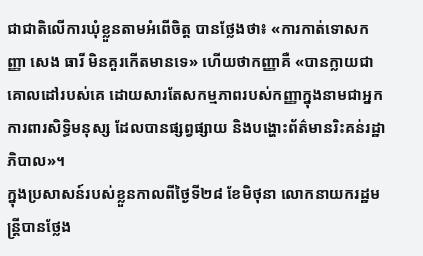ជាជាតិលើការឃុំខ្លួនតាមអំពើចិត្ត បានថ្លែងថា៖ «ការកាត់ទោសកញ្ញា សេង ធារី មិនគួរកើតមានទេ» ហើយថាកញ្ញាគឺ «បានក្លាយជាគោលដៅរបស់គេ ដោយសារតែសកម្មភាពរបស់កញ្ញាក្នុងនាមជាអ្នកការពារសិទ្ធិមនុស្ស ដែលបានផ្សព្វផ្សាយ និងបង្ហោះព័ត៌មានរិះគន់រដ្ឋាភិបាល»។
ក្នុងប្រសាសន៍របស់ខ្លួនកាលពីថ្ងៃទី២៨ ខែមិថុនា លោកនាយករដ្ឋមន្ត្រីបានថ្លែង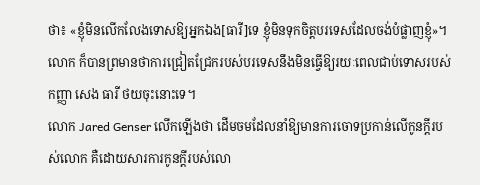ថា៖ «ខ្ញុំមិនលើកលែងទោសឱ្យអ្នកឯង[ធារី]ទេ ខ្ញុំមិនទុកចិត្តបរទេសដែលចង់បំផ្លាញខ្ញុំ»។ លោក ក៏បានព្រមានថាការជ្រៀតជ្រែករបស់បរទេសនឹងមិនធ្វើឱ្យរយៈពេលជាប់ទោសរបស់កញ្ញា សេង ធារី ថយចុះនោះទេ។
លោក Jared Genser លើកឡើងថា ដើមចមដែលនាំឱ្យមានការចោទប្រកាន់លើកូនក្ដីរបស់លោក គឺដោយសារការកូនក្ដីរបស់លោ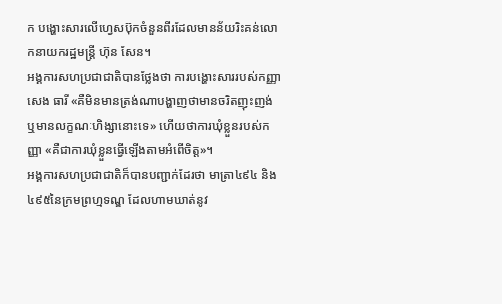ក បង្ហោះសារលើហ្វេសប៊ុកចំនួនពីរដែលមានន័យរិះគន់លោកនាយករដ្ឋមន្ត្រី ហ៊ុន សែន។
អង្គការសហប្រជាជាតិបានថ្លែងថា ការបង្ហោះសាររបស់កញ្ញា សេង ធារី «គឺមិនមានត្រង់ណាបង្ហាញថាមានចរិតញុះញង់ ឬមានលក្ខណៈហិង្សានោះទេ» ហើយថាការឃុំខ្លួនរបស់កញ្ញា «គឺជាការឃុំខ្លួនធ្វើឡើងតាមអំពើចិត្ត»។
អង្គការសហប្រជាជាតិក៏បានបញ្ជាក់ដែរថា មាត្រា៤៩៤ និង៤៩៥នៃក្រមព្រហ្មទណ្ឌ ដែលហាមឃាត់នូវ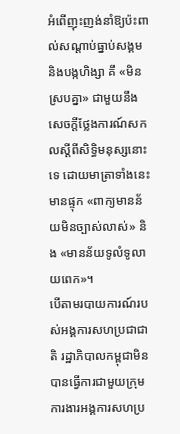អំពើញុះញង់នាំឱ្យប៉ះពាល់សណ្ដាប់ធ្នាប់សង្គម និងបង្កហិង្សា គឹ «មិនស្របគ្នា» ជាមួយនឹងសេចក្ដីថ្លែងការណ៍សកលស្ដីពីសិទ្ធិមនុស្សនោះទេ ដោយមាត្រាទាំងនេះមានផ្ទុក «ពាក្យមានន័យមិនច្បាស់លាស់» និង «មានន័យទូលំទូលាយពេក»។
បើតាមរបាយការណ៍របស់អង្គការសហប្រជាជាតិ រដ្ឋាភិបាលកម្ពុជាមិនបានធ្វើការជាមួយក្រុមការងារអង្គការសហប្រ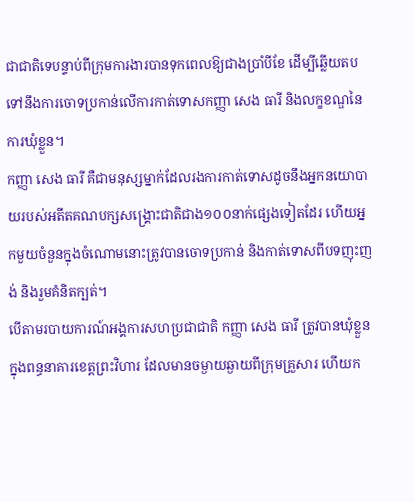ជាជាតិទេបន្ទាប់ពីក្រុមការងារបានទុកពេលឱ្យជាងប្រាំបីខែ ដើម្បីឆ្លើយតបទៅនឹងការចោទប្រកាន់លើការកាត់ទោសកញ្ញា សេង ធារី និងលក្ខខណ្ឌនៃការឃុំខ្លួន។
កញ្ញា សេង ធារី គឺជាមនុស្សម្នាក់ដែលរងការកាត់ទោសដូចនឹងអ្នកនយោបាយរបស់អតីតគណបក្សសង្គ្រោះជាតិជាង១០០នាក់ផ្សេងទៀតដែរ ហើយអ្នកមួយចំនួនក្នុងចំណោមនោះត្រូវបានចោទប្រកាន់ និងកាត់ទោសពីបទញុះញង់ និងរួមគំនិតក្បត់។
បើតាមរបាយការណ៍អង្គការសហប្រជាជាតិ កញ្ញា សេង ធារី ត្រូវបានឃុំខ្លួនក្នុងពន្ធនាគារខេត្តព្រះវិហារ ដែលមានចម្ងាយឆ្ងាយពីក្រុមគ្រួសារ ហើយក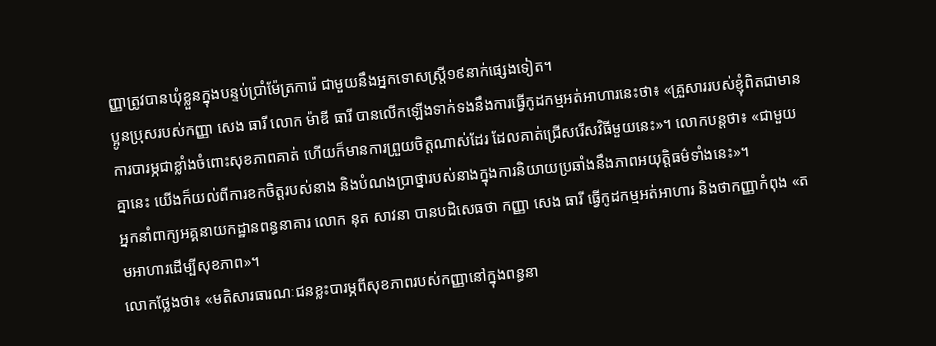ញ្ញាត្រូវបានឃុំខ្លួនក្នុងបន្ទប់ប្រាំម៉ែត្រការ៉េ ជាមួយនឹងអ្នកទោសស្រ្តី១៩នាក់ផ្សេងទៀត។
ប្អូនប្រុសរបស់កញ្ញា សេង ធារី លោក ម៉ាឌី ធារី បានលើកឡើងទាក់ទងនឹងការធ្វើកូដកម្មអត់អាហារនេះថា៖ «គ្រួសាររបស់ខ្ញុំពិតជាមានការបារម្ភជាខ្លាំងចំពោះសុខភាពគាត់ ហើយក៏មានការព្រួយចិត្តណាស់ដែរ ដែលគាត់ជ្រើសរើសវិធីមួយនេះ»។ លោកបន្តថា៖ «ជាមួយគ្នានេះ យើងក៏យល់ពីការខកចិត្តរបស់នាង និងបំណងប្រាថ្នារបស់នាងក្នុងការនិយាយប្រឆាំងនឹងភាពអយុត្តិធម៌ទាំងនេះ»។
អ្នកនាំពាក្យអគ្គនាយកដ្ឋានពន្ធនាគារ លោក នុត សាវនា បានបដិសេធថា កញ្ញា សេង ធារី ធ្វើកូដកម្មអត់អាហារ និងថាកញ្ញាកំពុង «តមអាហារដើម្បីសុខភាព»។
លោកថ្លែងថា៖ «មតិសារធារណៈជនខ្លះបារម្ភពីសុខភាពរបស់កញ្ញានៅក្នុងពន្ធនា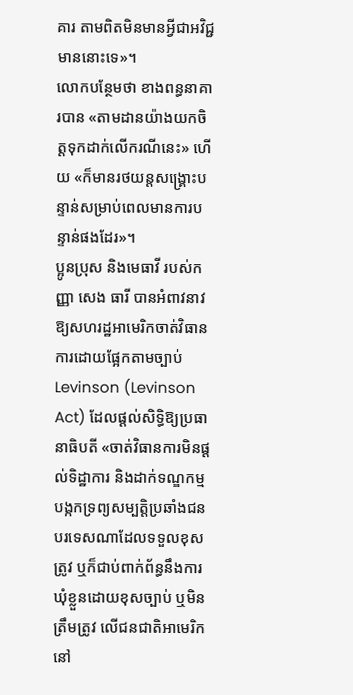គារ តាមពិតមិនមានអ្វីជាអវិជ្ជមាននោះទេ»។
លោកបន្ថែមថា ខាងពន្ធនាគារបាន «តាមដានយ៉ាងយកចិត្តទុកដាក់លើករណីនេះ» ហើយ «ក៏មានរថយន្តសង្គ្រោះបន្ទាន់សម្រាប់ពេលមានការបន្ទាន់ផងដែរ»។
ប្អូនប្រុស និងមេធាវី របស់កញ្ញា សេង ធារី បានអំពាវនាវឱ្យសហរដ្ឋអាមេរិកចាត់វិធានការដោយផ្អែកតាមច្បាប់ Levinson (Levinson Act) ដែលផ្ដល់សិទ្ធិឱ្យប្រធានាធិបតី «ចាត់វិធានការមិនផ្ដល់ទិដ្ឋាការ និងដាក់ទណ្ឌកម្មបង្កកទ្រព្យសម្បត្តិប្រឆាំងជនបរទេសណាដែលទទួលខុសត្រូវ ឬក៏ជាប់ពាក់ព័ន្ធនឹងការឃុំខ្លួនដោយខុសច្បាប់ ឬមិនត្រឹមត្រូវ លើជនជាតិអាមេរិកនៅ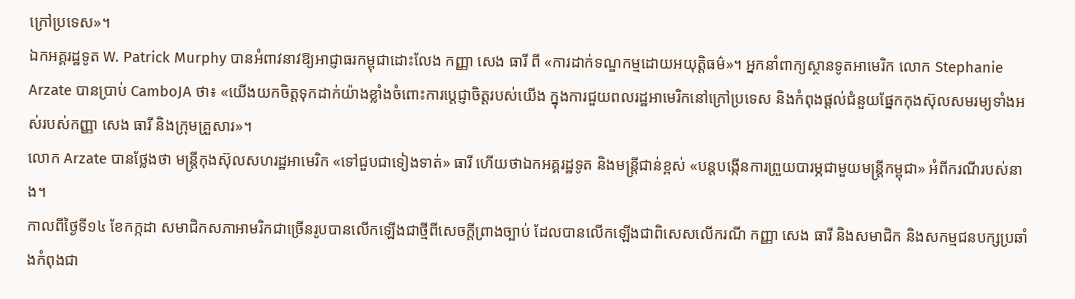ក្រៅប្រទេស»។
ឯកអគ្គរដ្ឋទូត W. Patrick Murphy បានអំពាវនាវឱ្យអាជ្ញាធរកម្ពុជាដោះលែង កញ្ញា សេង ធារី ពី «ការដាក់ទណ្ឌកម្មដោយអយុត្តិធម៌»។ អ្នកនាំពាក្យស្ថានទូតអាមេរិក លោក Stephanie Arzate បានប្រាប់ CamboJA ថា៖ «យើងយកចិត្តទុកដាក់យ៉ាងខ្លាំងចំពោះការប្តេជ្ញាចិត្តរបស់យើង ក្នុងការជួយពលរដ្ឋអាមេរិកនៅក្រៅប្រទេស និងកំពុងផ្តល់ជំនួយផ្នែកកុងស៊ុលសមរម្យទាំងអស់របស់កញ្ញា សេង ធារី និងក្រុមគ្រួសារ»។
លោក Arzate បានថ្លែងថា មន្រ្តីកុងស៊ុលសហរដ្ឋអាមេរិក «ទៅជួបជាទៀងទាត់» ធារី ហើយថាឯកអគ្គរដ្ឋទូត និងមន្ត្រីជាន់ខ្ពស់ «បន្តបង្កើនការព្រួយបារម្ភជាមួយមន្ត្រីកម្ពុជា» អំពីករណីរបស់នាង។
កាលពីថ្ងៃទី១៤ ខែកក្កដា សមាជិកសភាអាមរិកជាច្រើនរូបបានលើកឡើងជាថ្មីពីសេចក្ដីព្រាងច្បាប់ ដែលបានលើកឡើងជាពិសេសលើករណី កញ្ញា សេង ធារី និងសមាជិក និងសកម្មជនបក្សប្រឆាំងកំពុងជា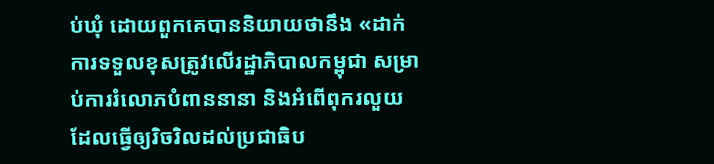ប់ឃុំ ដោយពួកគេបាននិយាយថានឹង «ដាក់ការទទួលខុសត្រូវលើរដ្ឋាភិបាលកម្ពុជា សម្រាប់ការរំលោភបំពាននានា និងអំពើពុករលួយ ដែលធ្វើឲ្យរិចរិលដល់ប្រជាធិប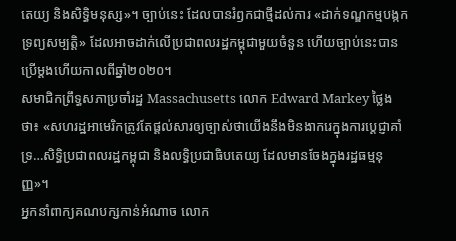តេយ្យ និងសិទ្ធិមនុស្ស»។ ច្បាប់នេះ ដែលបានរំឭកជាថ្មីដល់ការ «ដាក់ទណ្ឌកម្មបង្កកទ្រព្យសម្បត្តិ» ដែលអាចដាក់លើប្រជាពលរដ្ឋកម្ពុជាមួយចំនួន ហើយច្បាប់នេះបានប្រើម្ដងហើយកាលពីឆ្នាំ២០២០។
សមាជិកព្រឹទ្ធសភាប្រចាំរដ្ឋ Massachusetts លោក Edward Markey ថ្លៃងថា៖ «សហរដ្ឋអាមេរិកត្រូវតែផ្ដល់សារឲ្យច្បាស់ថាយើងនឹងមិនងាករេក្នុងការប្ដេជ្ញាគាំទ្រ…សិទ្ធិប្រជាពលរដ្ឋកម្ពុជា និងលទ្ធិប្រជាធិបតេយ្យ ដែលមានចែងក្នុងរដ្ឋធម្មនុញ្ញ»។
អ្នកនាំពាក្យគណបក្សកាន់អំណាច លោក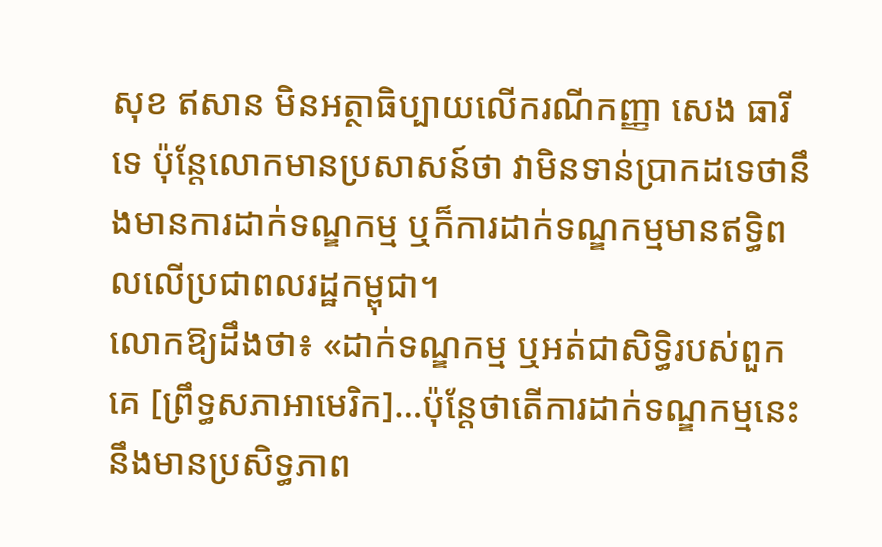សុខ ឥសាន មិនអត្ថាធិប្បាយលើករណីកញ្ញា សេង ធារី ទេ ប៉ុន្តែលោកមានប្រសាសន៍ថា វាមិនទាន់ប្រាកដទេថានឹងមានការដាក់ទណ្ឌកម្ម ឬក៏ការដាក់ទណ្ឌកម្មមានឥទ្ធិពលលើប្រជាពលរដ្ឋកម្ពុជា។
លោកឱ្យដឹងថា៖ «ដាក់ទណ្ឌកម្ម ឬអត់ជាសិទ្ធិរបស់ពួកគេ [ព្រឹទ្ធសភាអាមេរិក]…ប៉ុន្តែថាតើការដាក់ទណ្ឌកម្មនេះនឹងមានប្រសិទ្ធភាព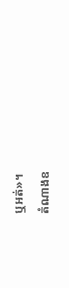ឬអត់»។
តំណាងឧ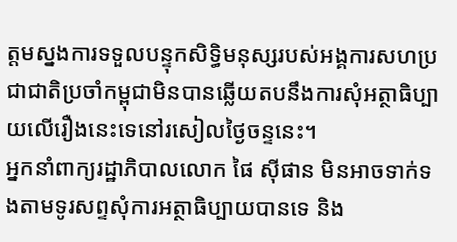ត្តមស្នងការទទួលបន្ទុកសិទ្ធិមនុស្សរបស់អង្គការសហប្រជាជាតិប្រចាំកម្ពុជាមិនបានឆ្លើយតបនឹងការសុំអត្ថាធិប្បាយលើរឿងនេះទេនៅរសៀលថ្ងៃចន្ទនេះ។
អ្នកនាំពាក្យរដ្ឋាភិបាលលោក ផៃ ស៊ីផាន មិនអាចទាក់ទងតាមទូរសព្ទសុំការអត្ថាធិប្បាយបានទេ និង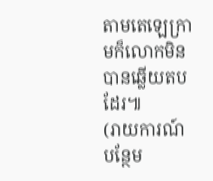តាមតេឡេក្រាមក៏លោកមិនបានឆ្លើយតបដែរ៕
(រាយការណ៍បន្ថែម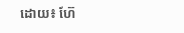ដោយ៖ ហ៊ែ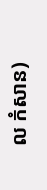ល កំសាន)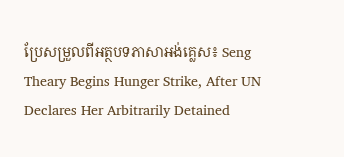ប្រែសម្រួលពីអត្ថបទភាសាអង់គ្លេស៖ Seng Theary Begins Hunger Strike, After UN Declares Her Arbitrarily Detained